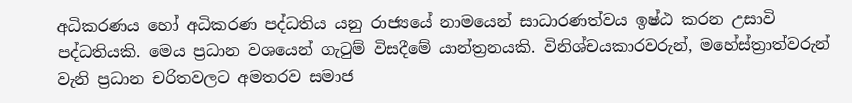අධිකරණය හෝ අධිකරණ පද්ධතිය යනු රාජ්‍යයේ නාමයෙන් සාධාරණත්වය ඉෂ්ඨ කරන උසාවි පද්ධතියකි. මෙය ප්‍රධාන වශයෙන් ගැටුම් විසදීමේ යාන්ත්‍රනයකි. විනිශ්චයකාරවරුන්, මහේස්ත්‍රාත්වරුන් වැනි ප්‍රධාන චරිතවලට අමතරව සමාජ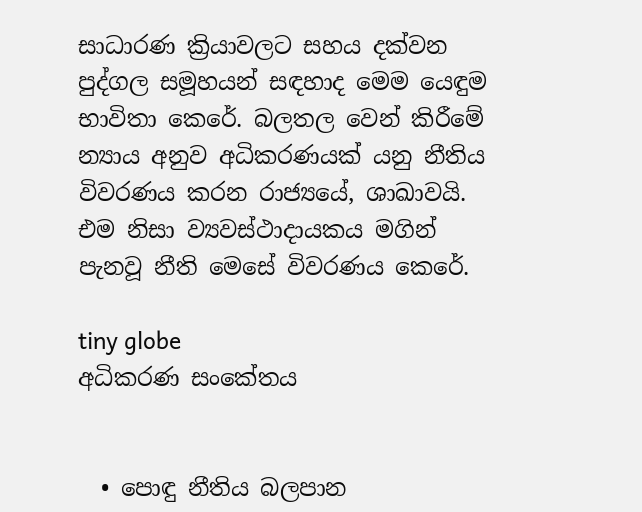සාධාරණ ක්‍රියාවලට සහය දක්වන පුද්ගල සමූහයන් සඳහාද මෙම යෙඳුම භාවිතා කෙරේ. බලතල වෙන් කිරීමේ න්‍යාය අනුව අධිකරණයක් යනු නීතිය විවරණය කරන රාජ්‍යයේ, ශාඛාවයි. එම නිසා ව්‍යවස්ථාදායකය මගින් පැනවූ නීති මෙසේ විවරණය කෙරේ.

tiny globe
අධිකරණ සංකේතය


  • පොඳු නීතිය බලපාන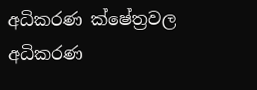අධිකරණ ක්ෂේත්‍රවල අධිකරණ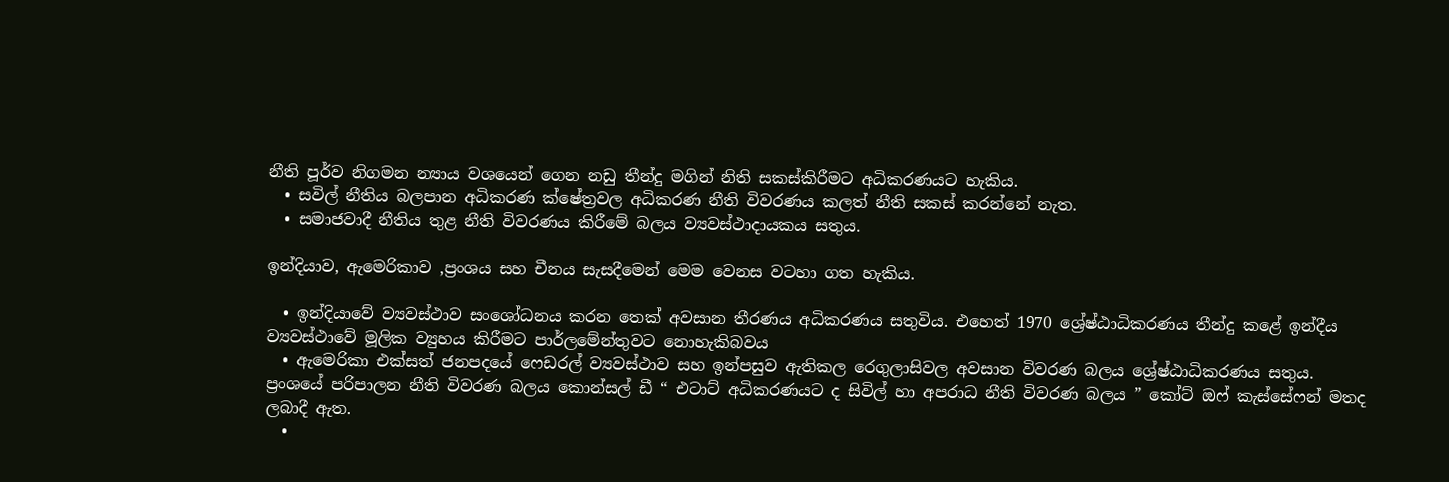නීති පූර්ව නිගමන න්‍යාය වශයෙන් ගෙන නඩු තීන්දු මගින් නිති සකස්කිරීමට අධිකරණයට හැකිය.
  • සවිල් නීතිය බලපාන අධිකරණ ක්ෂේත්‍රවල අධිකරණ නීති විවරණය කලත් නීති සකස් කරන්නේ නැත.
  • සමාජවාදී නීතිය තුළ නීති විවරණය කිරීමේ බලය ව්‍යවස්ථාදායකය සතුය.

ඉන්දියාව, ඇමෙරිකාව ,ප්‍රංශය සහ චීනය සැසදීමෙන් මෙම වෙනස වටහා ගත හැකිය.

  • ඉන්දියාවේ ව්‍යවස්ථාව සංශෝධනය කරන තෙක් අවසාන තීරණය අධිකරණය සතුවිය. එහෙත් 1970 ශ්‍රේෂ්ඨාධිකරණය තීන්දු කළේ ඉන්දීය ව්‍යවස්ථාවේ මූලික ව්‍යුහය කිරීමට පාර්ලමේන්තුවට නොහැකිබවය
  • ඇමෙරිකා එක්සත් ජනපදයේ ෆෙඩරල් ව්‍යවස්ථාව සහ ඉන්පසුව ඇතිකල රෙගුලාසිවල අවසාන විවරණ බලය ශ්‍රේෂ්ඨාධිකරණය සතුය. ප්‍රංශයේ පරිපාලන නීති විවරණ බලය කොන්සල් ඩී “ එටාට් අධිකරණයට ද සිවිල් හා අපරාධ නීති විවරණ බලය ” කෝට් ඔෆ් කැස්සේෆන් මතද ලබාදී ඇත.
  •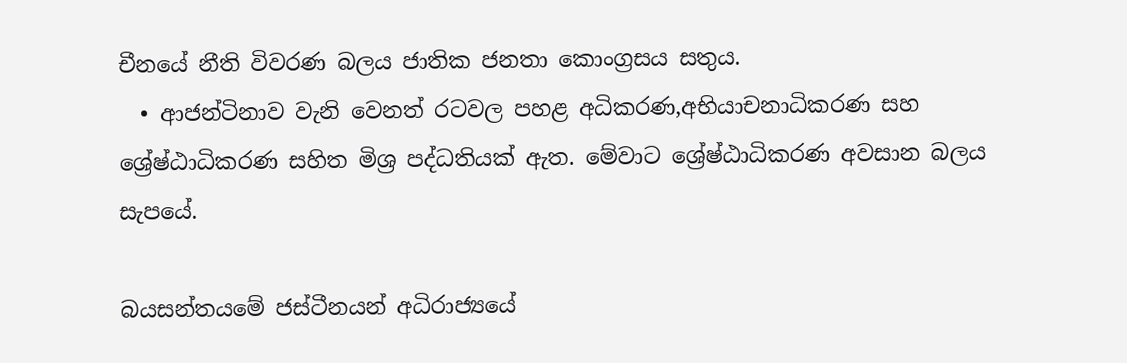චීනයේ නීති විවරණ බලය ජාතික ජනතා කොංග්‍රසය සතුය.
  • ආජන්ටිනාව වැනි වෙනත් රටවල පහළ අධිකරණ,අභියාචනාධිකරණ සහ ශ්‍රේෂ්ඨාධිකරණ සහිත මිශ්‍ර පද්ධතියක් ඇත. මේවාට ශ්‍රේෂ්ඨාධිකරණ අවසාන බලය සැපයේ.

බයසන්තයමේ ජස්ටීනයන් අධිරාජ්‍යයේ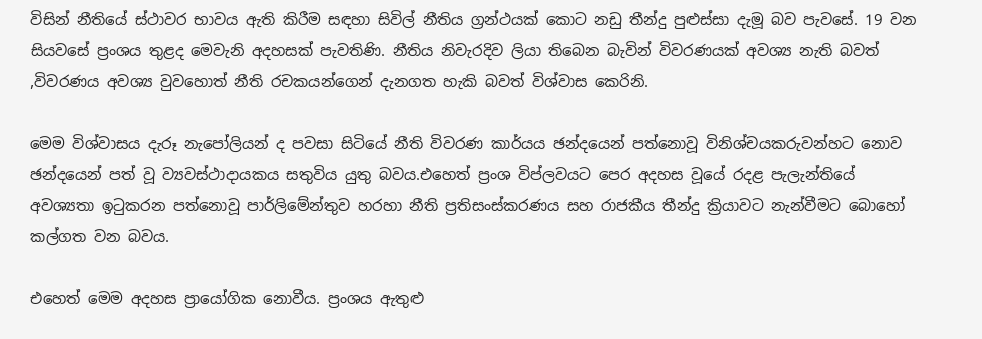විසින් නීතියේ ස්ථාවර භාවය ඇති කිරීම සඳහා සිවිල් නීතිය ග්‍රන්ථයක් කොට නඩු තීන්දු පුළුස්සා දැමූ බව පැවසේ. 19 වන සියවසේ ප්‍රංශය තුළද මෙවැනි අදහසක් පැවතිණි. නීතිය නිවැරදිව ලියා තිබෙන බැවින් විවරණයක් අවශ්‍ය නැති බවත් ,විවරණය අවශ්‍ය වුවහොත් නීති රචකයන්ගෙන් දැනගත හැකි බවත් විශ්වාස කෙරිනි.

මෙම විශ්වාසය දැරූ නැපෝලියන් ද පවසා සිටියේ නීති විවරණ කාර්යය ඡන්දයෙන් පත්නොවූ විනිශ්චයකරුවන්හට නොව ඡන්දයෙන් පත් වූ ව්‍යවස්ථාදායකය සතුවිය යුතු බවය.එහෙත් ප්‍රංශ විප්ලවයට පෙර අදහස වූයේ රදළ පැලැන්තියේ අවශ්‍යතා ඉටුකරන පත්නොවූ පාර්ලිමේන්තුව හරහා නීති ප්‍රතිසංස්කරණය සහ රාජකීය තීන්දු ක්‍රියාවට නැන්වීමට බොහෝ කල්ගත වන බවය.

එහෙත් මෙම අදහස ප්‍රායෝගික නොවීය. ප්‍රංශය ඇතුළු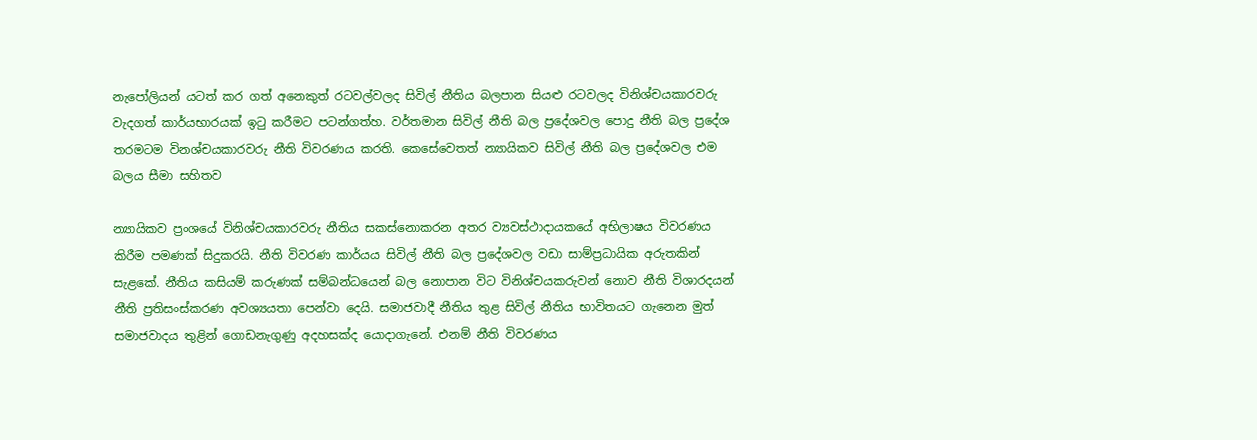නැපෝලියන් යටත් කර ගත් අනෙකුත් රටවල්වලද සිවිල් නීතිය බලපාන සියළු රටවලද විනිශ්චයකාරවරු වැදගත් කාර්යභාරයක් ඉටු කරීමට පටන්ගත්හ. වර්තමාන සිවිල් නීති බල ප්‍රදේශවල පොදු නීති බල ප්‍රදේශ තරමටම විනශ්චයකාරවරු නීති විවරණය කරති. කෙසේවෙතත් න්‍යායිකව සිවිල් නීති බල ප්‍රදේශවල එම බලය සීමා සහිතව

න්‍යායිකව ප්‍රංශයේ විනිශ්චයකාරවරු නීතිය සකස්නොකරන අතර ව්‍යවස්ථාදායකයේ අභිලාෂය විවරණය කිරීම පමණක් සිදුකරයි. නීති විවරණ කාර්යය සිවිල් නීති බල ප්‍රදේශවල වඩා සාම්ප්‍රධායික අරුතකින් සැළකේ. නීතිය කසියම් කරුණක් සම්බන්ධයෙන් බල නොපාන විට විනිශ්චයකරුවන් නොව නීති විශාරදයන් නීති ප්‍රතිසංස්කරණ අවශ්‍යයතා පෙන්වා දෙයි. සමාජවාදී නීතිය තුළ සිවිල් නීතිය භාවිතයට ගැනෙන මුත් සමාජවාදය තුළින් ගොඩනැගුණු අදහසක්ද යොදාගැනේ. එනම් නීති විවරණය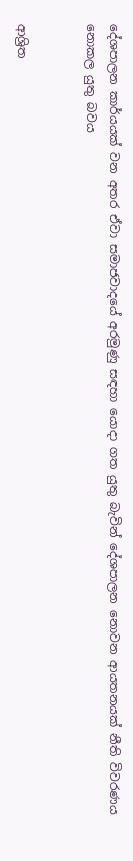දේශපාලන කාර්යයක් වන අතර ඒවා සමාජවාදයේ අරමුණු සඳහා යොදා ගත යුතු බැවින් දේශපාලන නොවන ආයතනයක් නීති විවරණය නොකල යුතු බවය


ආශ්‍රිත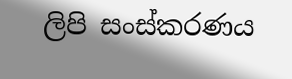ලිපි සංස්කරණය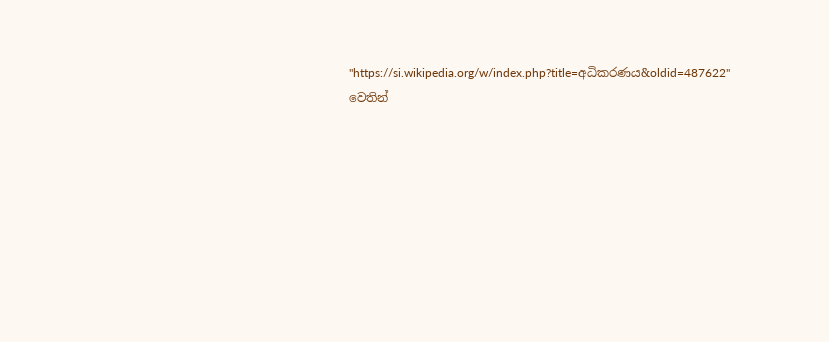"https://si.wikipedia.org/w/index.php?title=අධිකරණය&oldid=487622" වෙතින්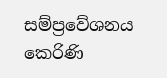සම්ප්‍රවේශනය කෙරිණි